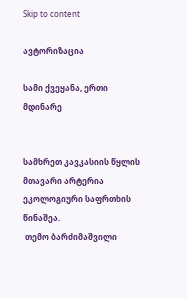Skip to content

ავტორიზაცია

სამი ქვეყანა, ერთი მდინარე


სამხრეთ კავკასიის წყლის მთავარი არტერია ეკოლოგიური საფრთხის წინაშეა.
 თემო ბარძიმაშვილი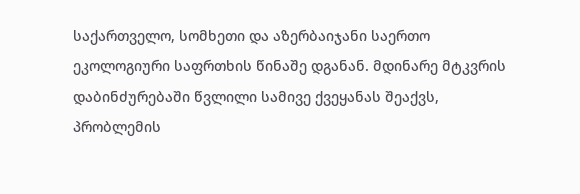საქართველო, სომხეთი და აზერბაიჯანი საერთო ეკოლოგიური საფრთხის წინაშე დგანან. მდინარე მტკვრის დაბინძურებაში წვლილი სამივე ქვეყანას შეაქვს, პრობლემის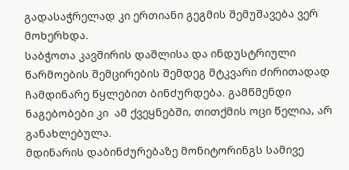გადასაჭრელად კი ერთიანი გეგმის შემუშავება ვერ მოხერხდა.
საბჭოთა კავშირის დაშლისა და ინდუსტრიული წარმოების შემცირების შემდეგ მტკვარი ძირითადად ჩამდინარე წყლებით ბინძურდება. გამწმენდი ნაგებობები კი  ამ ქვეყნებში, თითქმის ოცი წელია, არ განახლებულა.
მდინარის დაბინძურებაზე მონიტორინგს სამივე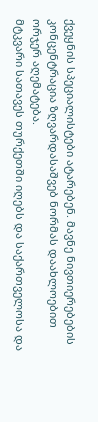ქვეყნის სპეციალისტები ატარებენ. მავნე ნივთიერებების კონცენტრაცია ზღვარდასაშვებ ნორმას დაახლოებით ორჯერ აღემატება.
მტკვარი სათავეს თურქეთში იღებს და საქართველოსა და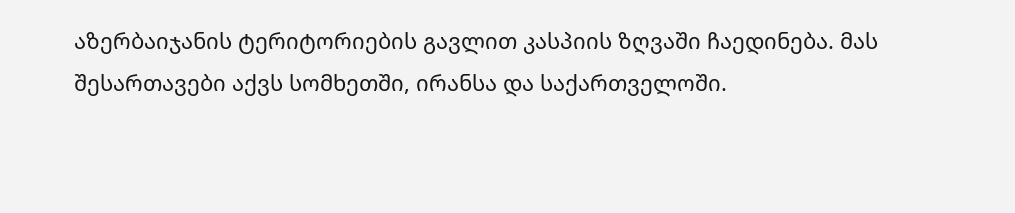აზერბაიჯანის ტერიტორიების გავლით კასპიის ზღვაში ჩაედინება. მას შესართავები აქვს სომხეთში, ირანსა და საქართველოში.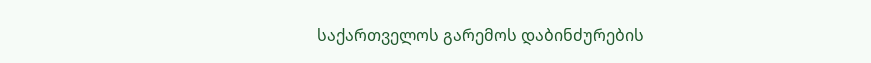საქართველოს გარემოს დაბინძურების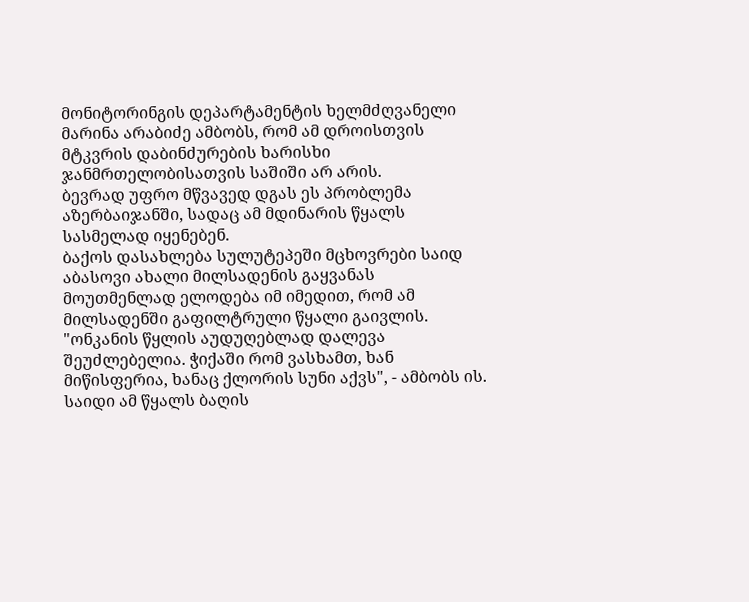მონიტორინგის დეპარტამენტის ხელმძღვანელი მარინა არაბიძე ამბობს, რომ ამ დროისთვის მტკვრის დაბინძურების ხარისხი ჯანმრთელობისათვის საშიში არ არის.
ბევრად უფრო მწვავედ დგას ეს პრობლემა აზერბაიჯანში, სადაც ამ მდინარის წყალს სასმელად იყენებენ.
ბაქოს დასახლება სულუტეპეში მცხოვრები საიდ აბასოვი ახალი მილსადენის გაყვანას მოუთმენლად ელოდება იმ იმედით, რომ ამ მილსადენში გაფილტრული წყალი გაივლის.
"ონკანის წყლის აუდუღებლად დალევა შეუძლებელია. ჭიქაში რომ ვასხამთ, ხან მიწისფერია, ხანაც ქლორის სუნი აქვს", - ამბობს ის. საიდი ამ წყალს ბაღის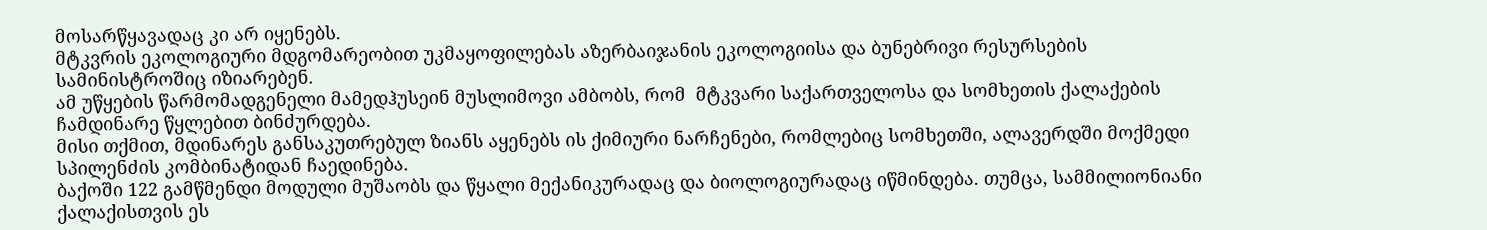მოსარწყავადაც კი არ იყენებს.
მტკვრის ეკოლოგიური მდგომარეობით უკმაყოფილებას აზერბაიჯანის ეკოლოგიისა და ბუნებრივი რესურსების სამინისტროშიც იზიარებენ.
ამ უწყების წარმომადგენელი მამედჰუსეინ მუსლიმოვი ამბობს, რომ  მტკვარი საქართველოსა და სომხეთის ქალაქების ჩამდინარე წყლებით ბინძურდება.
მისი თქმით, მდინარეს განსაკუთრებულ ზიანს აყენებს ის ქიმიური ნარჩენები, რომლებიც სომხეთში, ალავერდში მოქმედი სპილენძის კომბინატიდან ჩაედინება.
ბაქოში 122 გამწმენდი მოდული მუშაობს და წყალი მექანიკურადაც და ბიოლოგიურადაც იწმინდება. თუმცა, სამმილიონიანი ქალაქისთვის ეს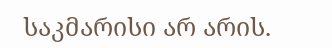საკმარისი არ არის.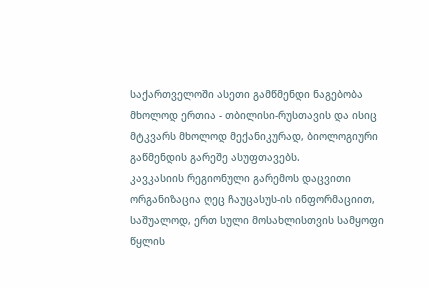საქართველოში ასეთი გამწმენდი ნაგებობა მხოლოდ ერთია - თბილისი-რუსთავის და ისიც მტკვარს მხოლოდ მექანიკურად, ბიოლოგიური გაწმენდის გარეშე ასუფთავებს.
კავკასიის რეგიონული გარემოს დაცვითი ორგანიზაცია ღეც ჩაუცასუს-ის ინფორმაციით, საშუალოდ, ერთ სული მოსახლისთვის სამყოფი წყლის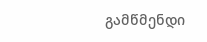გამწმენდი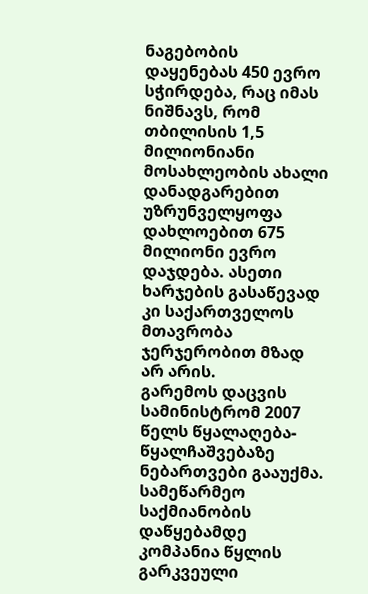ნაგებობის დაყენებას 450 ევრო სჭირდება, რაც იმას ნიშნავს, რომ თბილისის 1,5 მილიონიანი მოსახლეობის ახალი დანადგარებით უზრუნველყოფა დახლოებით 675 მილიონი ევრო დაჯდება. ასეთი ხარჯების გასაწევად კი საქართველოს მთავრობა ჯერჯერობით მზად არ არის.
გარემოს დაცვის სამინისტრომ 2007 წელს წყალაღება-წყალჩაშვებაზე ნებართვები გააუქმა. სამეწარმეო საქმიანობის დაწყებამდე კომპანია წყლის გარკვეული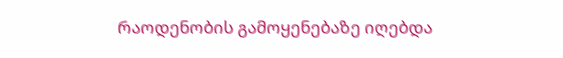რაოდენობის გამოყენებაზე იღებდა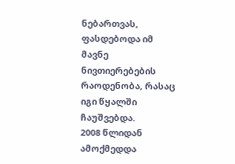ნებართვას, ფასდებოდა იმ მავნე ნივთიერებების რაოდენობა, რასაც იგი წყალში ჩაუშვებდა.
2008 წლიდან ამოქმედდა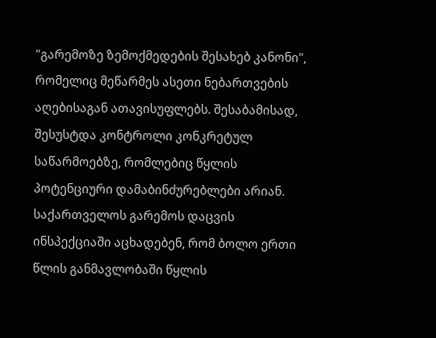"გარემოზე ზემოქმედების შესახებ კანონი", რომელიც მეწარმეს ასეთი ნებართვების აღებისაგან ათავისუფლებს. შესაბამისად, შესუსტდა კონტროლი კონკრეტულ საწარმოებზე, რომლებიც წყლის პოტენციური დამაბინძურებლები არიან. საქართველოს გარემოს დაცვის ინსპექციაში აცხადებენ, რომ ბოლო ერთი წლის განმავლობაში წყლის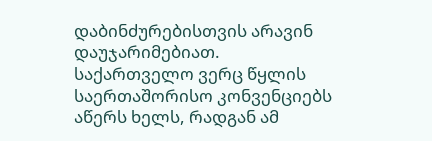დაბინძურებისთვის არავინ დაუჯარიმებიათ.
საქართველო ვერც წყლის საერთაშორისო კონვენციებს აწერს ხელს, რადგან ამ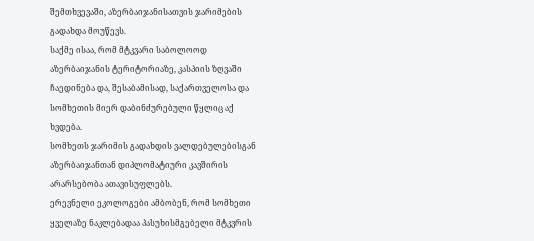შემთხვევაში, აზერბაიჯანისათვის ჯარიმების გადახდა მოუწევს.
საქმე ისაა, რომ მტკვარი საბოლოოდ აზერბაიჯანის ტერიტორიაზე, კასპიის ზღვაში ჩაედინება და, შესაბამისად, საქართველოსა და სომხეთის მიერ დაბინძურებული წყლიც აქ ხვდება.
სომხეთს ჯარიმის გადახდის ვალდებულებისგან აზერბაიჯანთან დიპლომატიური კავშირის არარსებობა ათავისუფლებს.
ერევნელი ეკოლოგები ამბობენ, რომ სომხეთი ყველაზე ნაკლებადაა პასუხისმგებელი მტკვრის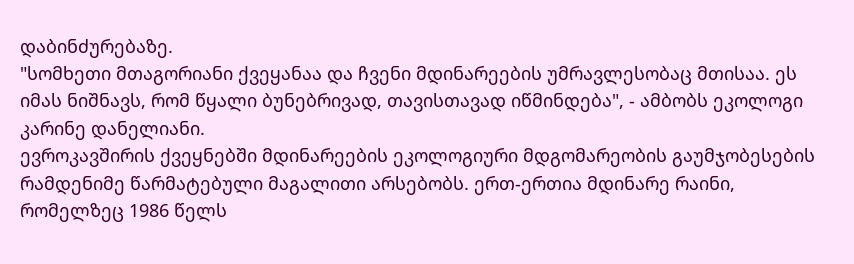დაბინძურებაზე.
"სომხეთი მთაგორიანი ქვეყანაა და ჩვენი მდინარეების უმრავლესობაც მთისაა. ეს იმას ნიშნავს, რომ წყალი ბუნებრივად, თავისთავად იწმინდება", - ამბობს ეკოლოგი კარინე დანელიანი.
ევროკავშირის ქვეყნებში მდინარეების ეკოლოგიური მდგომარეობის გაუმჯობესების რამდენიმე წარმატებული მაგალითი არსებობს. ერთ-ერთია მდინარე რაინი, რომელზეც 1986 წელს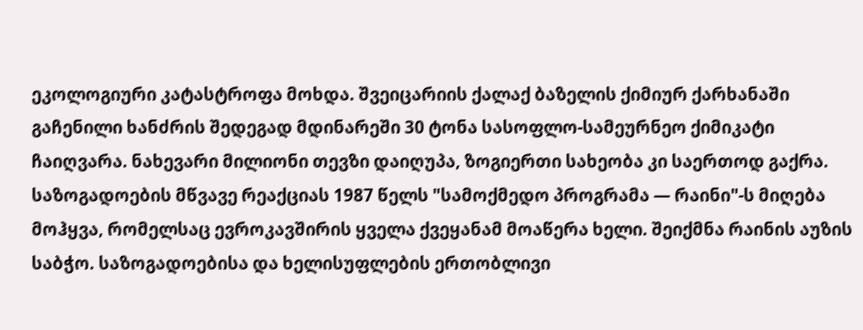ეკოლოგიური კატასტროფა მოხდა. შვეიცარიის ქალაქ ბაზელის ქიმიურ ქარხანაში გაჩენილი ხანძრის შედეგად მდინარეში 30 ტონა სასოფლო-სამეურნეო ქიმიკატი ჩაიღვარა. ნახევარი მილიონი თევზი დაიღუპა, ზოგიერთი სახეობა კი საერთოდ გაქრა.
საზოგადოების მწვავე რეაქციას 1987 წელს "სამოქმედო პროგრამა — რაინი"-ს მიღება მოჰყვა, რომელსაც ევროკავშირის ყველა ქვეყანამ მოაწერა ხელი. შეიქმნა რაინის აუზის საბჭო. საზოგადოებისა და ხელისუფლების ერთობლივი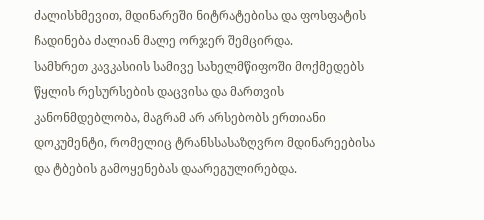ძალისხმევით, მდინარეში ნიტრატებისა და ფოსფატის ჩადინება ძალიან მალე ორჯერ შემცირდა.
სამხრეთ კავკასიის სამივე სახელმწიფოში მოქმედებს წყლის რესურსების დაცვისა და მართვის კანონმდებლობა, მაგრამ არ არსებობს ერთიანი დოკუმენტი, რომელიც ტრანსსასაზღვრო მდინარეებისა და ტბების გამოყენებას დაარეგულირებდა.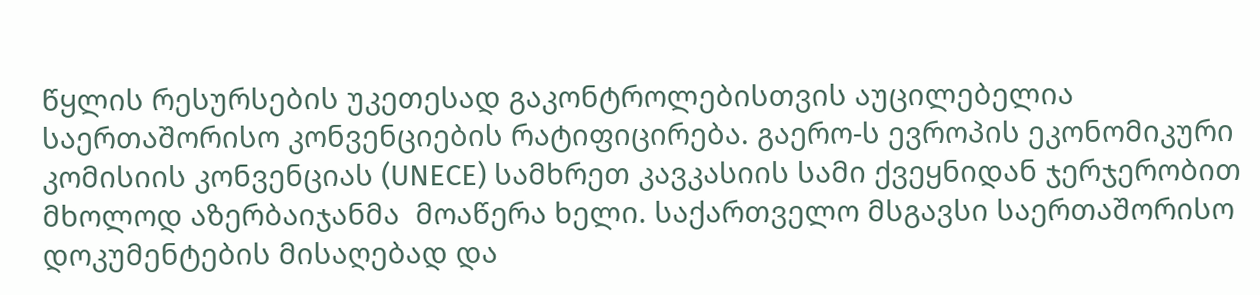წყლის რესურსების უკეთესად გაკონტროლებისთვის აუცილებელია საერთაშორისო კონვენციების რატიფიცირება. გაერო-ს ევროპის ეკონომიკური კომისიის კონვენციას (UNECE) სამხრეთ კავკასიის სამი ქვეყნიდან ჯერჯერობით მხოლოდ აზერბაიჯანმა  მოაწერა ხელი. საქართველო მსგავსი საერთაშორისო დოკუმენტების მისაღებად და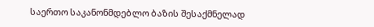საერთო საკანონმდებლო ბაზის შესაქმნელად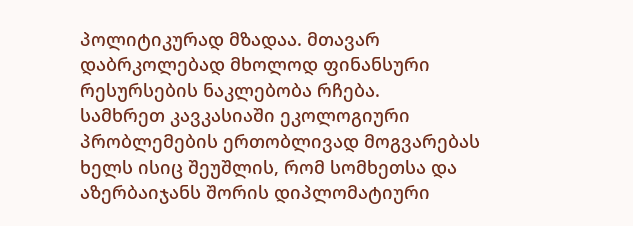პოლიტიკურად მზადაა. მთავარ დაბრკოლებად მხოლოდ ფინანსური რესურსების ნაკლებობა რჩება.
სამხრეთ კავკასიაში ეკოლოგიური პრობლემების ერთობლივად მოგვარებას ხელს ისიც შეუშლის, რომ სომხეთსა და აზერბაიჯანს შორის დიპლომატიური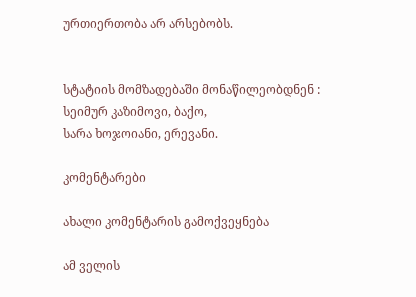ურთიერთობა არ არსებობს.


სტატიის მომზადებაში მონაწილეობდნენ :
სეიმურ კაზიმოვი, ბაქო,
სარა ხოჯოიანი, ერევანი.

კომენტარები

ახალი კომენტარის გამოქვეყნება

ამ ველის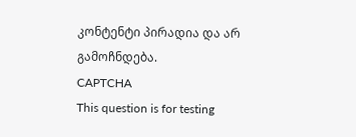კონტენტი პირადია და არ გამოჩნდება.
CAPTCHA
This question is for testing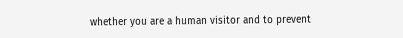whether you are a human visitor and to prevent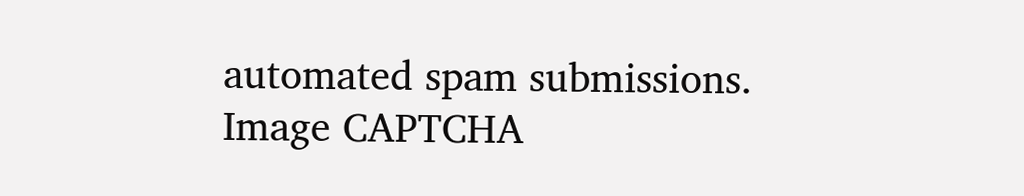automated spam submissions.
Image CAPTCHA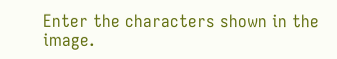Enter the characters shown in the image.